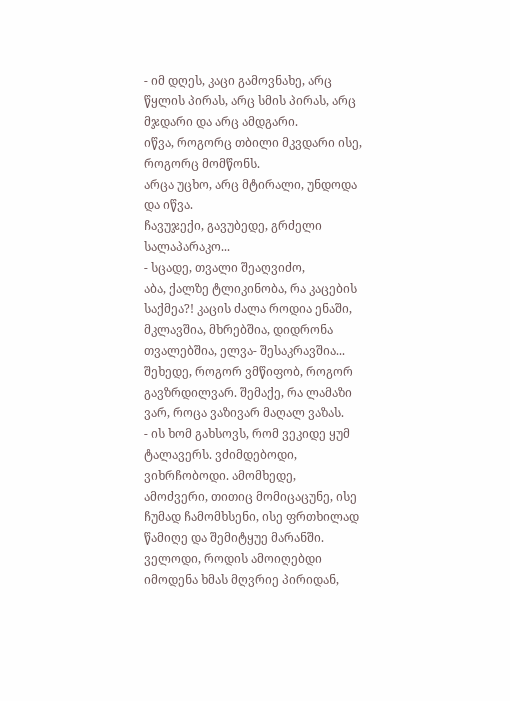- იმ დღეს, კაცი გამოვნახე, არც წყლის პირას, არც სმის პირას, არც მჯდარი და არც ამდგარი.
იწვა, როგორც თბილი მკვდარი ისე, როგორც მომწონს.
არცა უცხო, არც მტირალი, უნდოდა და იწვა.
ჩავუჯექი, გავუბედე, გრძელი სალაპარაკო...
- სცადე, თვალი შეაღვიძო,
აბა, ქალზე ტლიკინობა, რა კაცების საქმეა?! კაცის ძალა როდია ენაში, მკლავშია, მხრებშია, დიდრონა თვალებშია, ელვა- შესაკრავშია...
შეხედე, როგორ ვმწიფობ, როგორ გავზრდილვარ. შემაქე, რა ლამაზი ვარ, როცა ვაზივარ მაღალ ვაზას.
- ის ხომ გახსოვს, რომ ვეკიდე ყუმ ტალავერს. ვძიმდებოდი, ვიხრჩობოდი. ამომხედე, ამოძვერი, თითიც მომიცაცუნე, ისე ჩუმად ჩამომხსენი, ისე ფრთხილად წამიღე და შემიტყუე მარანში.
ველოდი, როდის ამოიღებდი იმოდენა ხმას მღვრიე პირიდან,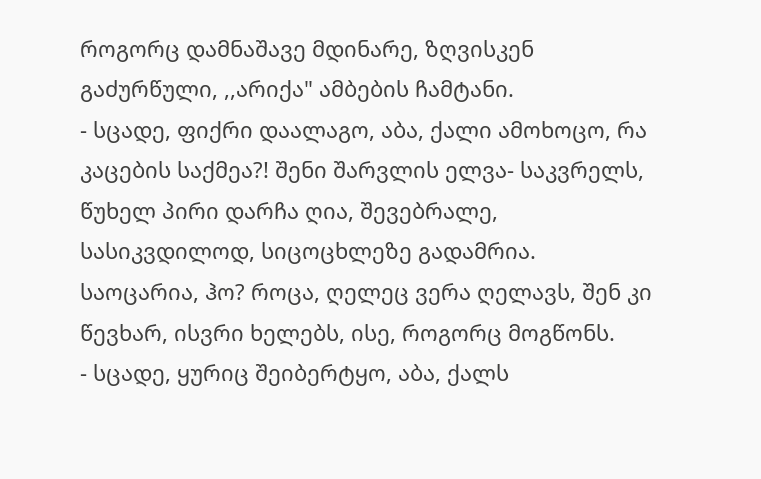როგორც დამნაშავე მდინარე, ზღვისკენ გაძურწული, ,,არიქა" ამბების ჩამტანი.
- სცადე, ფიქრი დაალაგო, აბა, ქალი ამოხოცო, რა კაცების საქმეა?! შენი შარვლის ელვა- საკვრელს, წუხელ პირი დარჩა ღია, შევებრალე, სასიკვდილოდ, სიცოცხლეზე გადამრია.
საოცარია, ჰო? როცა, ღელეც ვერა ღელავს, შენ კი წევხარ, ისვრი ხელებს, ისე, როგორც მოგწონს.
- სცადე, ყურიც შეიბერტყო, აბა, ქალს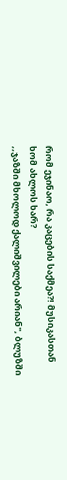რომ ეჯინაო, რა კაცების საქმეა?! მუსიკასთან ხომ ახლოს ხარ?
,,ჯაზში მხოლოდ ქალიშვილები არიან", ბლუზში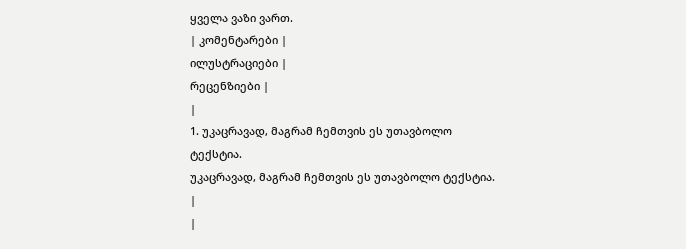ყველა ვაზი ვართ.
| კომენტარები |
ილუსტრაციები |
რეცენზიები |
|
1. უკაცრავად, მაგრამ ჩემთვის ეს უთავბოლო ტექსტია.
უკაცრავად, მაგრამ ჩემთვის ეს უთავბოლო ტექსტია.
|
|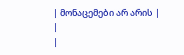| მონაცემები არ არის |
|
|